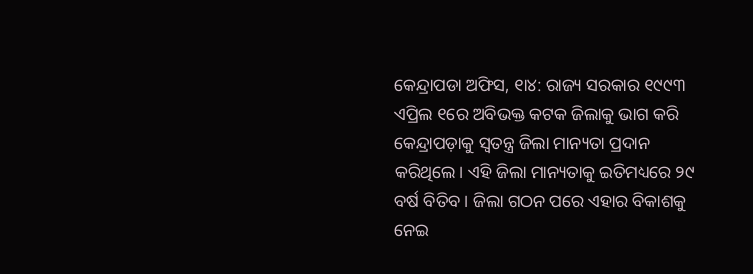କେନ୍ଦ୍ରାପଡା ଅଫିସ, ୧ା୪: ରାଜ୍ୟ ସରକାର ୧୯୯୩ ଏପ୍ରିଲ ୧ରେ ଅବିଭକ୍ତ କଟକ ଜିଲାକୁ ଭାଗ କରି କେନ୍ଦ୍ରାପଡ଼ାକୁ ସ୍ବତନ୍ତ୍ର ଜିଲା ମାନ୍ୟତା ପ୍ରଦାନ କରିଥିଲେ। ଏହି ଜିଲା ମାନ୍ୟତାକୁ ଇତିମଧ୍ୟରେ ୨୯ ବର୍ଷ ବିତିବ। ଜିଲା ଗଠନ ପରେ ଏହାର ବିକାଶକୁ ନେଇ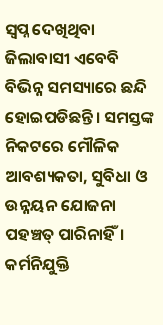ସ୍ବପ୍ନ ଦେଖିଥିବା ଜିଲାବାସୀ ଏବେବି ବିଭିନ୍ନ ସମସ୍ୟାରେ ଛନ୍ଦି ହୋଇପଡିଛନ୍ତି। ସମସ୍ତଙ୍କ ନିକଟରେ ମୌଳିକ ଆବଶ୍ୟକତା, ସୁବିଧା ଓ ଉନ୍ନୟନ ଯୋଜନା ପହଞ୍ଚତ୍ ପାରିନାହିଁ। କର୍ମନିଯୁକ୍ତି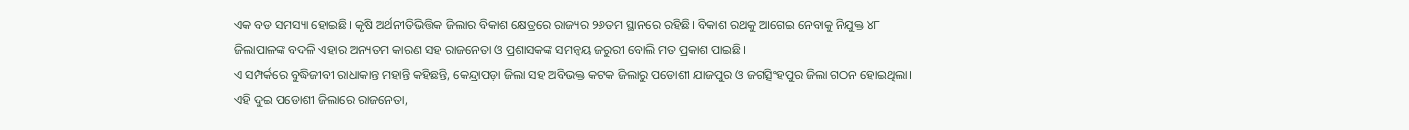ଏକ ବଡ ସମସ୍ୟା ହୋଇଛି। କୃଷି ଅର୍ଥନୀତିଭିତ୍ତିକ ଜିଲାର ବିକାଶ କ୍ଷେତ୍ରରେ ରାଜ୍ୟର ୨୬ତମ ସ୍ଥାନରେ ରହିଛି। ବିକାଶ ରଥକୁ ଆଗେଇ ନେବାକୁ ନିଯୁକ୍ତ ୪୮ ଜିଲାପାଳଙ୍କ ବଦଳି ଏହାର ଅନ୍ୟତମ କାରଣ ସହ ରାଜନେତା ଓ ପ୍ରଶାସକଙ୍କ ସମନ୍ବୟ ଜରୁରୀ ବୋଲି ମତ ପ୍ରକାଶ ପାଇଛି।
ଏ ସମ୍ପର୍କରେ ବୁଦ୍ଧିଜୀବୀ ରାଧାକାନ୍ତ ମହାନ୍ତି କହିଛନ୍ତି, କେନ୍ଦ୍ରାପଡ଼ା ଜିଲା ସହ ଅବିଭକ୍ତ କଟକ ଜିଲାରୁ ପଡୋଶୀ ଯାଜପୁର ଓ ଜଗତ୍ସିଂହପୁର ଜିଲା ଗଠନ ହୋଇଥିଲା। ଏହି ଦୁଇ ପଡୋଶୀ ଜିଲାରେ ରାଜନେତା,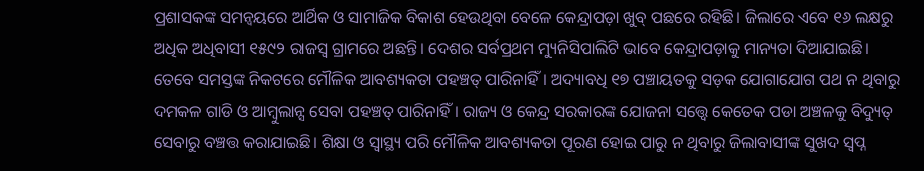ପ୍ରଶାସକଙ୍କ ସମନ୍ବୟରେ ଆର୍ଥିକ ଓ ସାମାଜିକ ବିକାଶ ହେଉଥିବା ବେଳେ କେନ୍ଦ୍ରାପଡ଼ା ଖୁବ୍ ପଛରେ ରହିଛି। ଜିଲାରେ ଏବେ ୧୬ ଲକ୍ଷରୁ ଅଧିକ ଅଧିବାସୀ ୧୫୯୨ ରାଜସ୍ବ ଗ୍ରାମରେ ଅଛନ୍ତି। ଦେଶର ସର୍ବପ୍ରଥମ ମ୍ୟୁନିସିପାଲିଟି ଭାବେ କେନ୍ଦ୍ରାପଡ଼ାକୁ ମାନ୍ୟତା ଦିଆଯାଇଛି। ତେବେ ସମସ୍ତଙ୍କ ନିକଟରେ ମୌଳିକ ଆବଶ୍ୟକତା ପହଞ୍ଚତ୍ ପାରିନାହିଁ। ଅଦ୍ୟାବଧି ୧୭ ପଞ୍ଚାୟତକୁ ସଡ଼କ ଯୋଗାଯୋଗ ପଥ ନ ଥିବାରୁ ଦମକଳ ଗାଡି ଓ ଆମ୍ବୁଲାନ୍ସ ସେବା ପହଞ୍ଚତ୍ ପାରିନାହିଁ। ରାଜ୍ୟ ଓ କେନ୍ଦ୍ର ସରକାରଙ୍କ ଯୋଜନା ସତ୍ତ୍ୱେ କେତେକ ପଡା ଅଞ୍ଚଳକୁ ବିଦ୍ୟୁତ୍ ସେବାରୁ ବଞ୍ଚତ୍ତ କରାଯାଇଛି। ଶିକ୍ଷା ଓ ସ୍ବାସ୍ଥ୍ୟ ପରି ମୌଳିକ ଆବଶ୍ୟକତା ପୂରଣ ହୋଇ ପାରୁ ନ ଥିବାରୁ ଜିଲାବାସୀଙ୍କ ସୁଖଦ ସ୍ବପ୍ନ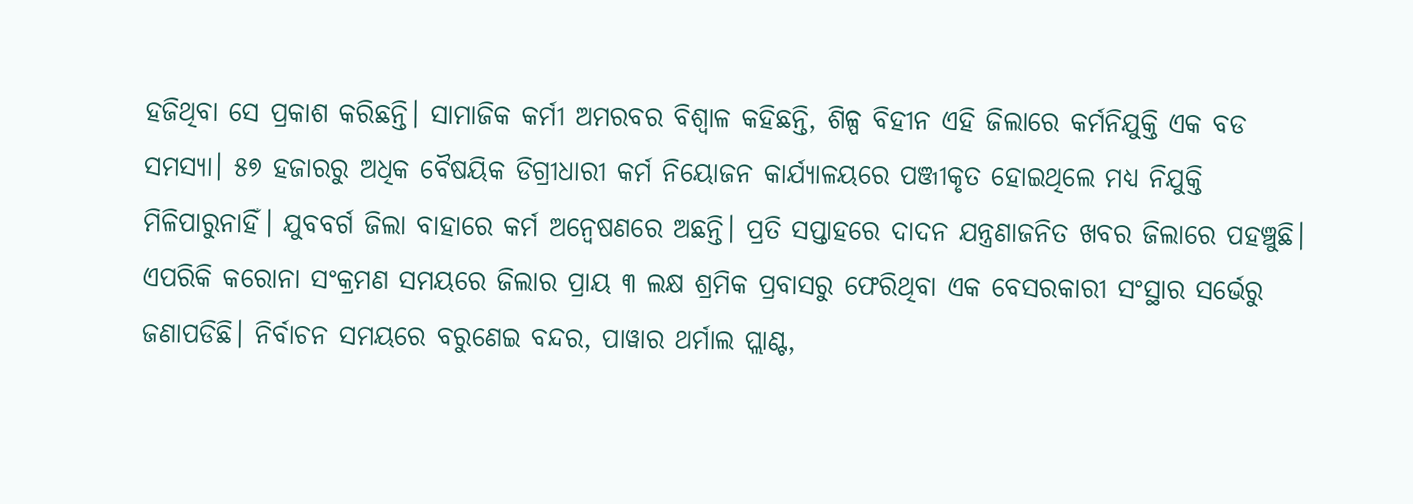ହଜିଥିବା ସେ ପ୍ରକାଶ କରିଛନ୍ତି। ସାମାଜିକ କର୍ମୀ ଅମରବର ବିଶ୍ୱାଳ କହିଛନ୍ତି, ଶିଳ୍ପ ବିହୀନ ଏହି ଜିଲାରେ କର୍ମନିଯୁକ୍ତି ଏକ ବଡ ସମସ୍ୟା। ୫୭ ହଜାରରୁ ଅଧିକ ବୈଷୟିକ ଡିଗ୍ରୀଧାରୀ କର୍ମ ନିୟୋଜନ କାର୍ଯ୍ୟାଳୟରେ ପଞ୍ଜୀକୃତ ହୋଇଥିଲେ ମଧ୍ୟ ନିଯୁକ୍ତି ମିଳିପାରୁନାହିଁ। ଯୁବବର୍ଗ ଜିଲା ବାହାରେ କର୍ମ ଅନ୍ବେଷଣରେ ଅଛନ୍ତି। ପ୍ରତି ସପ୍ତାହରେ ଦାଦନ ଯନ୍ତ୍ରଣାଜନିତ ଖବର ଜିଲାରେ ପହଞ୍ଚୁଛି। ଏପରିକି କରୋନା ସଂକ୍ରମଣ ସମୟରେ ଜିଲାର ପ୍ରାୟ ୩ ଲକ୍ଷ ଶ୍ରମିକ ପ୍ରବାସରୁ ଫେରିଥିବା ଏକ ବେସରକାରୀ ସଂସ୍ଥାର ସର୍ଭେରୁ ଜଣାପଡିଛି। ନିର୍ବାଚନ ସମୟରେ ବରୁଣେଇ ବନ୍ଦର, ପାୱାର ଥର୍ମାଲ ପ୍ଲାଣ୍ଟ,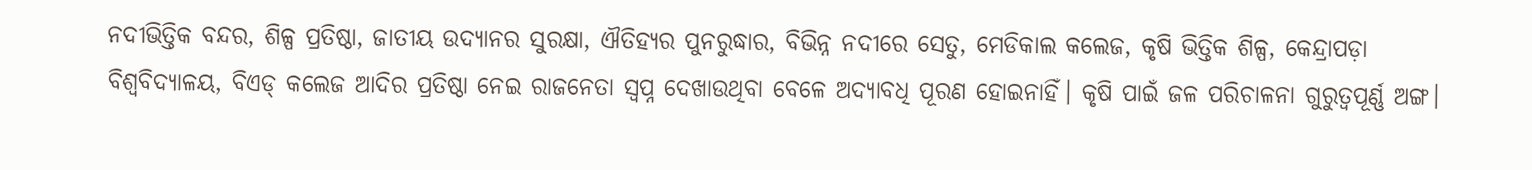ନଦୀଭିତ୍ତିକ ବନ୍ଦର, ଶିଳ୍ପ ପ୍ରତିଷ୍ଠା, ଜାତୀୟ ଉଦ୍ୟାନର ସୁରକ୍ଷା, ଐତିହ୍ୟର ପୁନରୁଦ୍ଧାର, ବିଭିନ୍ନ ନଦୀରେ ସେତୁ, ମେଡିକାଲ କଲେଜ, କୃଷି ଭିତ୍ତିକ ଶିଳ୍ପ, କେନ୍ଦ୍ରାପଡ଼ା ବିଶ୍ୱବିଦ୍ୟାଳୟ, ବିଏଡ୍ କଲେଜ ଆଦିର ପ୍ରତିଷ୍ଠା ନେଇ ରାଜନେତା ସ୍ବପ୍ନ ଦେଖାଉଥିବା ବେଳେ ଅଦ୍ୟାବଧି ପୂରଣ ହୋଇନାହିଁ। କୃଷି ପାଇଁ ଜଳ ପରିଚାଳନା ଗୁରୁତ୍ୱପୂର୍ଣ୍ଣ ଅଙ୍ଗ।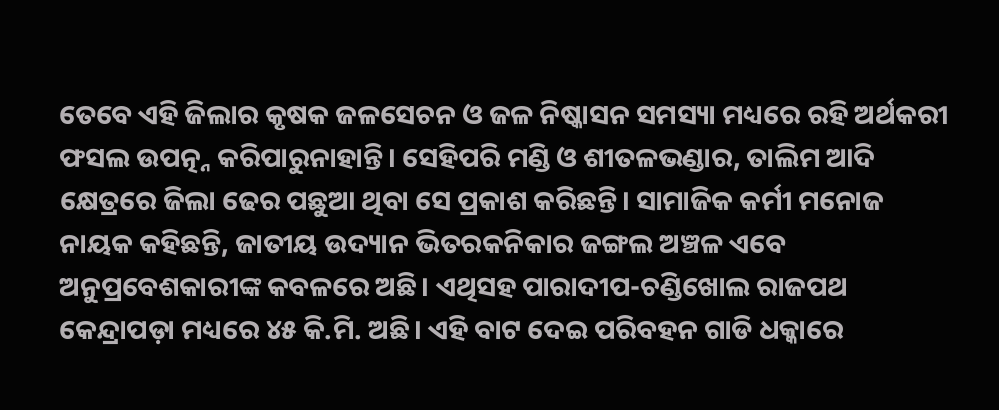ତେବେ ଏହି ଜିଲାର କୃଷକ ଜଳସେଚନ ଓ ଜଳ ନିଷ୍କାସନ ସମସ୍ୟା ମଧ୍ୟରେ ରହି ଅର୍ଥକରୀ ଫସଲ ଉପତ୍ନ୍ନ କରିପାରୁନାହାନ୍ତି। ସେହିପରି ମଣ୍ଡି ଓ ଶୀତଳଭଣ୍ଡାର, ତାଲିମ ଆଦି କ୍ଷେତ୍ରରେ ଜିଲା ଢେର ପଛୁଆ ଥିବା ସେ ପ୍ରକାଶ କରିଛନ୍ତି। ସାମାଜିକ କର୍ମୀ ମନୋଜ ନାୟକ କହିଛନ୍ତି, ଜାତୀୟ ଉଦ୍ୟାନ ଭିତରକନିକାର ଜଙ୍ଗଲ ଅଞ୍ଚଳ ଏବେ ଅନୁପ୍ରବେଶକାରୀଙ୍କ କବଳରେ ଅଛି। ଏଥିସହ ପାରାଦୀପ-ଚଣ୍ଡିଖୋଲ ରାଜପଥ କେନ୍ଦ୍ରାପଡ଼ା ମଧ୍ୟରେ ୪୫ କି.ମି. ଅଛି। ଏହି ବାଟ ଦେଇ ପରିବହନ ଗାଡି ଧକ୍କାରେ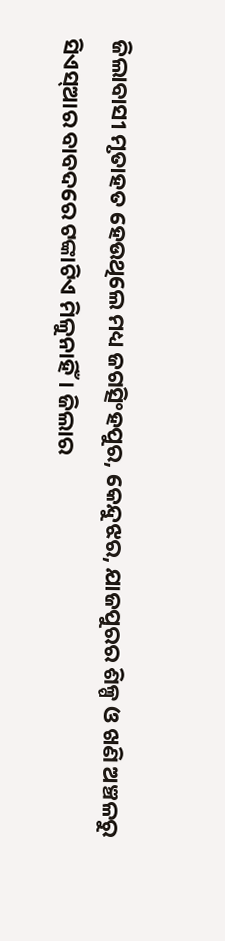ଜିଲାବାସୀ ମୃତାହତ ହେଉଥିଲେ ମଧ୍ୟ ଜଗତ୍ସିଂହପୁର, କେନ୍ଦୁଝର, ଯାଜପୁରର ଶିଳ୍ପ ଓ ଖଣି ଅଞ୍ଚଳରୁ ସିଏସ୍ଆର ବାବଦରେ ଟଙ୍କାଟିଏ ମିଳୁନାହିଁ। ଜିଲାର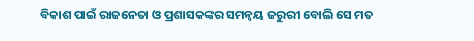ବିକାଶ ପାଇଁ ରାଜନେତା ଓ ପ୍ରଶାସକଙ୍କର ସମନ୍ବୟ ଜରୁରୀ ବୋଲି ସେ ମତ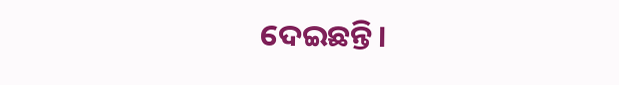ଦେଇଛନ୍ତି।